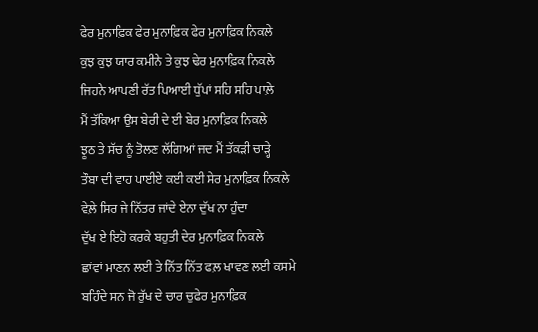ਫੇਰ ਮੁਨਾਫ਼ਿਕ ਫੇਰ ਮੁਨਾਫ਼ਿਕ ਫੇਰ ਮੁਨਾਫ਼ਿਕ ਨਿਕਲੇ
ਕੁਝ ਕੁਝ ਯਾਰ ਕਮੀਨੇ ਤੇ ਕੁਝ ਢੇਰ ਮੁਨਾਫ਼ਿਕ ਨਿਕਲੇ
ਜਿਹਨੇ ਆਪਣੀ ਰੱਤ ਪਿਆਈ ਧੁੱਪਾਂ ਸਹਿ ਸਹਿ ਪਾਲ਼ੇ
ਮੈਂ ਤੱਕਿਆ ਉਸ ਬੇਰੀ ਦੇ ਈ ਬੇਰ ਮੁਨਾਫ਼ਿਕ ਨਿਕਲੇ
ਝੂਠ ਤੇ ਸੱਚ ਨੂੰ ਤੋਲਣ ਲੱਗਿਆਂ ਜਦ ਮੈਂ ਤੱਕੜੀ ਚਾੜ੍ਹੇ
ਤੌਬਾ ਦੀ ਵਾਹ ਪਾਈਏ ਕਈ ਕਈ ਸੇਰ ਮੁਨਾਫ਼ਿਕ ਨਿਕਲੇ
ਵੇਲ਼ੇ ਸਿਰ ਜੇ ਨਿੱਤਰ ਜਾਂਦੇ ਏਨਾ ਦੁੱਖ ਨਾ ਹੁੰਦਾ
ਦੁੱਖ ਏ ਇਹੋ ਕਰਕੇ ਬਹੁਤੀ ਦੇਰ ਮੁਨਾਫ਼ਿਕ ਨਿਕਲੇ
ਛਾਂਵਾਂ ਮਾਣਨ ਲਈ ਤੇ ਨਿੱਤ ਨਿੱਤ ਫਲ਼ ਖਾਵਣ ਲਈ ਕਸਮੇ
ਬਹਿੰਦੇ ਸਨ ਜੋ ਰੁੱਖ ਦੇ ਚਾਰ ਚੁਫੇਰ ਮੁਨਾਫ਼ਿਕ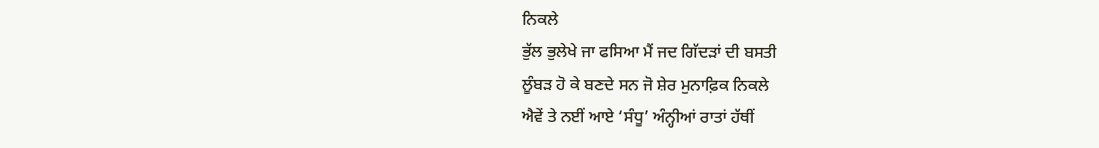ਨਿਕਲੇ
ਭੁੱਲ ਭੁਲੇਖੇ ਜਾ ਫਸਿਆ ਮੈਂ ਜਦ ਗਿੱਦੜਾਂ ਦੀ ਬਸਤੀ
ਲੂੰਬੜ ਹੋ ਕੇ ਬਣਦੇ ਸਨ ਜੋ ਸ਼ੇਰ ਮੁਨਾਫ਼ਿਕ ਨਿਕਲੇ
ਐਵੇਂ ਤੇ ਨਈਂ ਆਏ ‘ਸੰਧੂ’ ਅੰਨ੍ਹੀਆਂ ਰਾਤਾਂ ਹੱਥੀਂ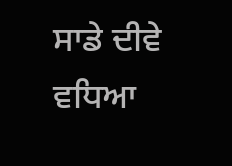ਸਾਡੇ ਦੀਵੇ ਵਧਿਆ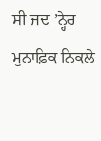ਸੀ ਜਦ ’ਨ੍ਹੇਰ ਮੁਨਾਫ਼ਿਕ ਨਿਕਲੇ